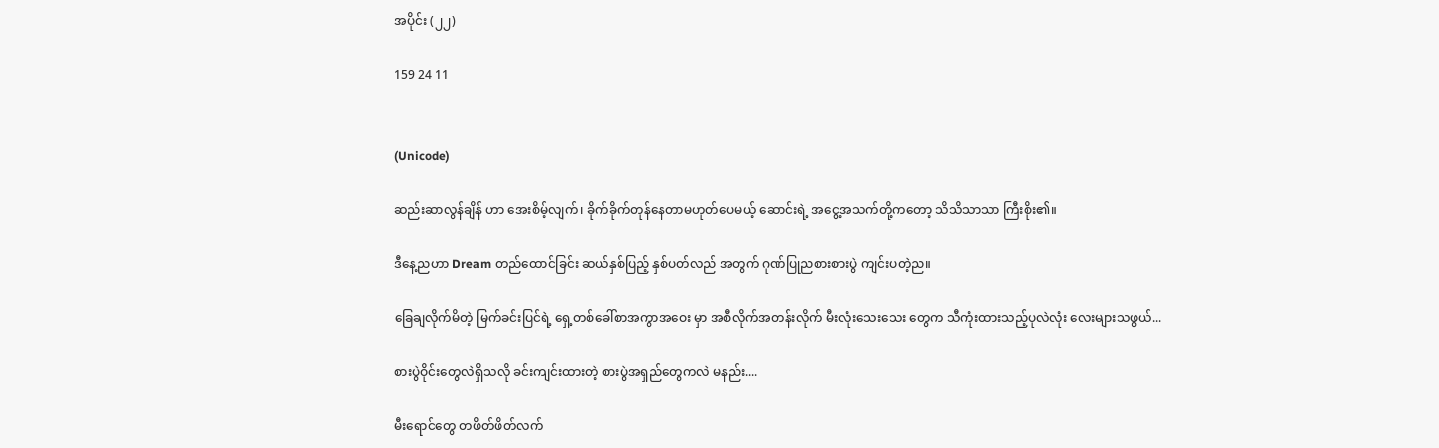အပိုင်း (၂၂)

159 24 11


(Unicode)

ဆည်းဆာလွန်ချိန် ဟာ အေးစိမ့်လျက်၊ ခိုက်ခိုက်တုန်နေတာမဟုတ်ပေမယ့် ဆောင်းရဲ့ အငွေ့အသက်တို့ကတော့ သိသိသာသာ ကြီးစိုး၏။

ဒီနေ့ညဟာ Dream တည်ထောင်ခြင်း ဆယ်နှစ်ပြည့် နှစ်ပတ်လည် အတွက် ဂုဏ်ပြုညစားစားပွဲ ကျင်းပတဲ့ည။

ခြေချလိုက်မိတဲ့ မြက်ခင်းပြင်ရဲ့ ရှေ့တစ်ခေါ်စာအကွာအဝေး မှာ အစီလိုက်အတန်းလိုက် မီးလုံးသေးသေး တွေက သီကုံးထားသည့်ပုလဲလုံး လေးများသဖွယ်...

စားပွဲဝိုင်းတွေလဲရှိသလို ခင်းကျင်းထားတဲ့ စားပွဲအရှည်တွေကလဲ မနည်း....

မီးရောင်တွေ တဖိတ်ဖိတ်လက်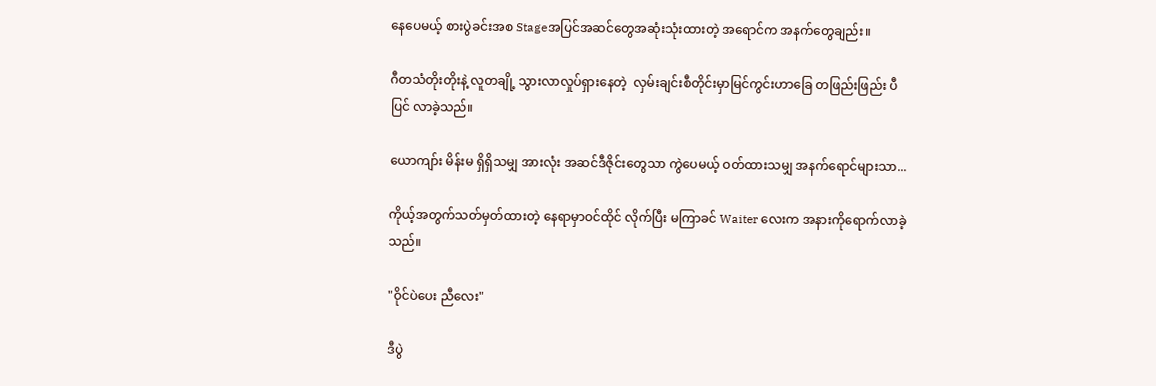နေပေမယ့် စားပွဲခင်းအစ Stageအပြင်အဆင်တွေအဆုံးသုံးထားတဲ့ အရောင်က အနက်တွေချည်း။

ဂီတသံတိုးတိုးနဲ့ လူတချို့ သွားလာလှုပ်ရှားနေတဲ့  လှမ်းချင်းစီတိုင်းမှာမြင်ကွင်းဟာခြေ တဖြည်းဖြည်း ပီပြင် လာခဲ့သည်။

ယောကျာ်း မိန်းမ ရှိရှိသမျှ အားလုံး အဆင်ဒီဇိုင်းတွေသာ ကွဲပေမယ့် ဝတ်ထားသမျှ အနက်ရောင်များသာ...

ကိုယ့်အတွက်သတ်မှတ်ထားတဲ့ နေရာမှာဝင်ထိုင် လိုက်ပြီး မကြာခင် Waiter လေးက အနားကိုရောက်လာခဲ့သည်။

"ဝိုင်ပဲပေး ညီလေး"

ဒီပွဲ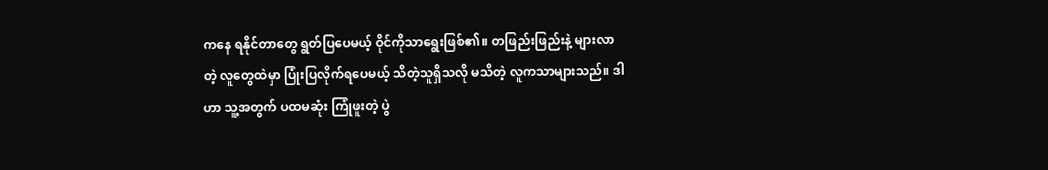ကနေ ရနိုင်တာတွေ ရွတ်ပြပေမယ့် ဝိုင်ကိုသာရွေးဖြစ်၏။ တဖြည်းဖြည်းနဲ့ များလာတဲ့ လူတွေထဲမှာ ပြုံးပြလိုက်ရပေမယ့် သိတဲ့သူရှိသလို မသိတဲ့ လူကသာများသည်။ ဒါဟာ သူ့အတွက် ပထမဆုံး ကြုံဖူးတဲ့ ပွဲ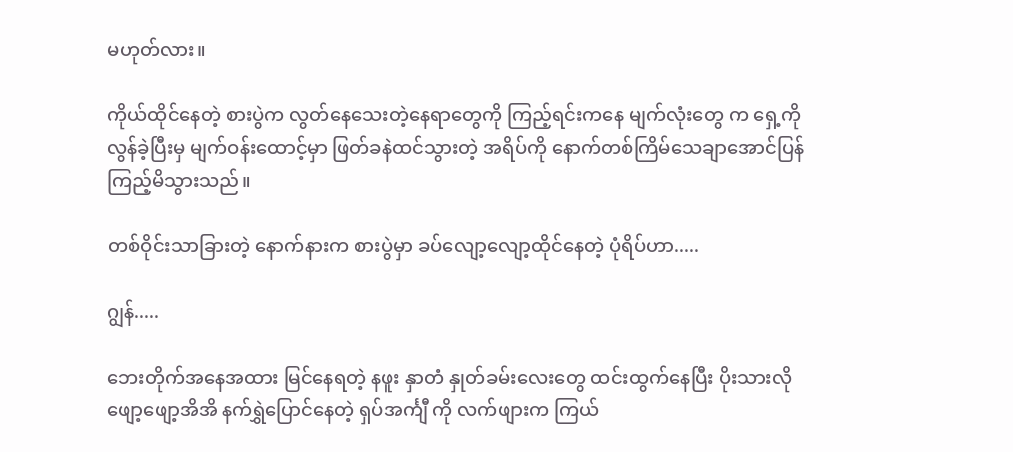မဟုတ်လား။

ကိုယ်ထိုင်နေတဲ့ စားပွဲက လွတ်နေသေးတဲ့နေရာတွေကို ကြည့်ရင်းကနေ မျက်လုံးတွေ က ရှေ့ကိုလွန်ခဲ့ပြီးမှ မျက်ဝန်းထောင့်မှာ ဖြတ်ခနဲထင်သွားတဲ့ အရိပ်ကို နောက်တစ်ကြိမ်သေချာအောင်ပြန်ကြည့်မိသွားသည်။

တစ်ဝိုင်းသာခြားတဲ့ နောက်နားက စားပွဲမှာ ခပ်လျော့လျော့ထိုင်နေတဲ့ ပုံရိပ်ဟာ.....

ဂျွန်.....

ဘေးတိုက်အနေအထား မြင်နေရတဲ့ နဖူး နှာတံ နှုတ်ခမ်းလေးတွေ ထင်းထွက်နေပြီး ပိုးသားလို ဖျော့ဖျော့အိအိ နက်ရွှဲပြောင်နေတဲ့ ရှပ်အင်္ကျီ ကို လက်ဖျားက ကြယ်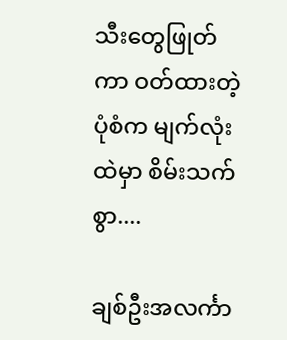သီးတွေဖြုတ်ကာ ဝတ်ထားတဲ့ ပုံစံက မျက်လုံးထဲမှာ စိမ်းသက်စွာ....

ချစ်ဦးအလင်္ကာ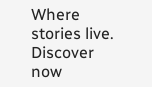Where stories live. Discover now